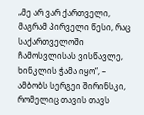„მე არ ვარ ქართველი, მაგრამ პირველი წესი, რაც საქართველოში ჩამოსვლისას ვისწავლე, ხინკლის ჭამა იყო“, – ამბობს სერგეი შირინსკი, რომელიც თავის თავს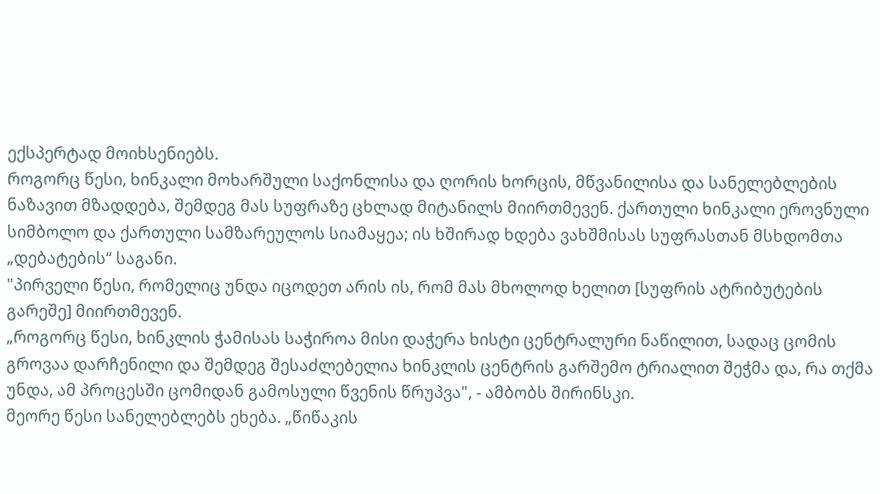ექსპერტად მოიხსენიებს.
როგორც წესი, ხინკალი მოხარშული საქონლისა და ღორის ხორცის, მწვანილისა და სანელებლების ნაზავით მზადდება, შემდეგ მას სუფრაზე ცხლად მიტანილს მიირთმევენ. ქართული ხინკალი ეროვნული სიმბოლო და ქართული სამზარეულოს სიამაყეა; ის ხშირად ხდება ვახშმისას სუფრასთან მსხდომთა „დებატების“ საგანი.
"პირველი წესი, რომელიც უნდა იცოდეთ არის ის, რომ მას მხოლოდ ხელით [სუფრის ატრიბუტების გარეშე] მიირთმევენ.
„როგორც წესი, ხინკლის ჭამისას საჭიროა მისი დაჭერა ხისტი ცენტრალური ნაწილით, სადაც ცომის გროვაა დარჩენილი და შემდეგ შესაძლებელია ხინკლის ცენტრის გარშემო ტრიალით შეჭმა და, რა თქმა უნდა, ამ პროცესში ცომიდან გამოსული წვენის წრუპვა", - ამბობს შირინსკი.
მეორე წესი სანელებლებს ეხება. „წიწაკის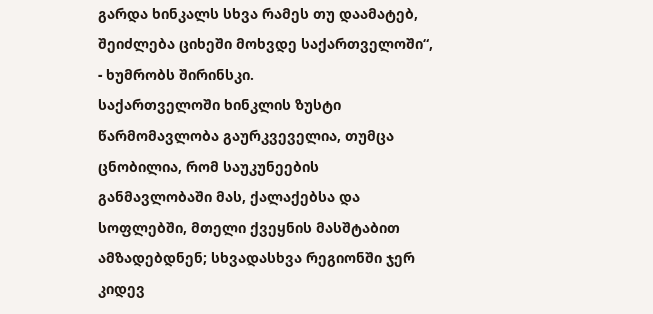გარდა ხინკალს სხვა რამეს თუ დაამატებ, შეიძლება ციხეში მოხვდე საქართველოში“, - ხუმრობს შირინსკი.
საქართველოში ხინკლის ზუსტი წარმომავლობა გაურკვეველია, თუმცა ცნობილია, რომ საუკუნეების განმავლობაში მას, ქალაქებსა და სოფლებში, მთელი ქვეყნის მასშტაბით ამზადებდნენ; სხვადასხვა რეგიონში ჯერ კიდევ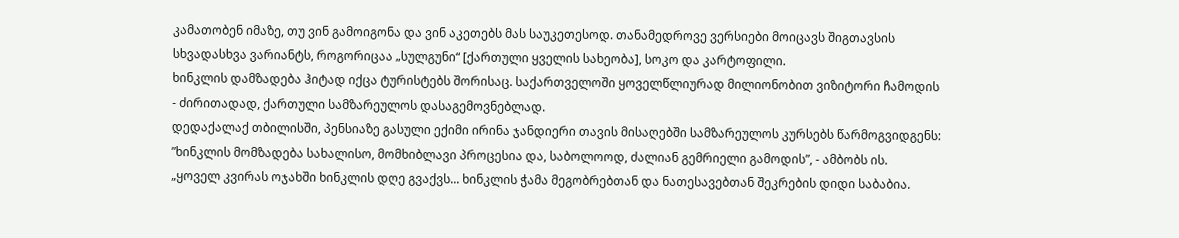კამათობენ იმაზე, თუ ვინ გამოიგონა და ვინ აკეთებს მას საუკეთესოდ. თანამედროვე ვერსიები მოიცავს შიგთავსის სხვადასხვა ვარიანტს, როგორიცაა „სულგუნი“ [ქართული ყველის სახეობა], სოკო და კარტოფილი.
ხინკლის დამზადება ჰიტად იქცა ტურისტებს შორისაც. საქართველოში ყოველწლიურად მილიონობით ვიზიტორი ჩამოდის - ძირითადად, ქართული სამზარეულოს დასაგემოვნებლად.
დედაქალაქ თბილისში, პენსიაზე გასული ექიმი ირინა ჯანდიერი თავის მისაღებში სამზარეულოს კურსებს წარმოგვიდგენს:
”ხინკლის მომზადება სახალისო, მომხიბლავი პროცესია და, საბოლოოდ, ძალიან გემრიელი გამოდის”, - ამბობს ის.
„ყოველ კვირას ოჯახში ხინკლის დღე გვაქვს... ხინკლის ჭამა მეგობრებთან და ნათესავებთან შეკრების დიდი საბაბია.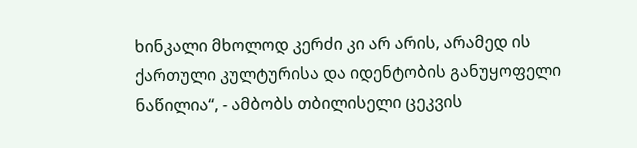ხინკალი მხოლოდ კერძი კი არ არის, არამედ ის ქართული კულტურისა და იდენტობის განუყოფელი ნაწილია“, - ამბობს თბილისელი ცეკვის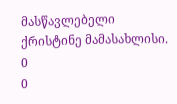მასწავლებელი ქრისტინე მამასახლისი.
0
0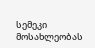სემეკი მოსახლეობას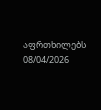აფრთხილებს
08/04/2026